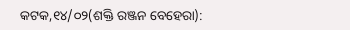କଟକ,୧୪/୦୨(ଶକ୍ତି ରଞ୍ଜନ ବେହେରା):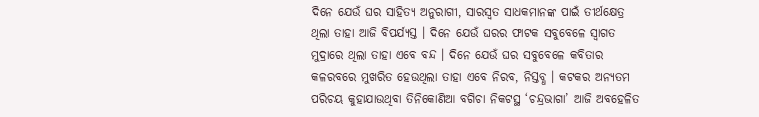ଦିନେ ଯେଉଁ ଘର ସାହିତ୍ୟ ଅନୁରାଗୀ, ସାରସ୍ୱତ ସାଧକମାନଙ୍କ ପାଇଁ ତୀର୍ଥକ୍ଷେତ୍ର ଥିଲା ତାହା ଆଜି ବିପର୍ଯ୍ୟସ୍ତ । ଦିନେ ଯେଉଁ ଘରର ଫାଟକ ସବୁବେଳେ ସ୍ୱାଗତ ମୁଦ୍ରାରେ ଥିଲା ତାହା ଏବେ ବନ୍ଦ । ଦିନେ ଯେଉଁ ଘର ସବୁବେଳେ କବିତାର କଳରବରେ ମୁଖରିତ ହେଉଥିଲା ତାହା ଏବେ ନିରବ, ନିସ୍ତବ୍ଧ । କଟକର ଅନ୍ୟତମ ପରିଚୟ କୁହାଯାଉଥିବା ତିନିକୋଣିଆ ବଗିଚା ନିକଟସ୍ଥ ‘ଚନ୍ଦ୍ରଭାଗା’ ଆଜି ଅବହେଳିତ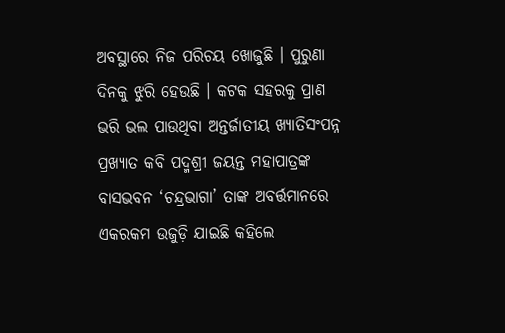ଅବସ୍ଥାରେ ନିଜ ପରିଚୟ ଖୋଜୁଛି । ପୁରୁଣା ଦିନକୁ ଝୁରି ହେଉଛି । କଟକ ସହରକୁ ପ୍ରାଣ ଭରି ଭଲ ପାଉଥିବା ଅନ୍ତର୍ଜାତୀୟ ଖ୍ୟାତିସଂପନ୍ନ ପ୍ରଖ୍ୟାତ କବି ପଦ୍ମଶ୍ରୀ ଜୟନ୍ତ ମହାପାତ୍ରଙ୍କ ବାସଭବନ ‘ଚନ୍ଦ୍ରଭାଗା’ ତାଙ୍କ ଅବର୍ତ୍ତମାନରେ ଏକରକମ ଉଜୁଡ଼ି ଯାଇଛି କହିଲେ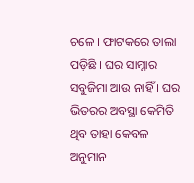ଚଳେ । ଫାଟକରେ ତାଲା ପଡ଼ିଛି । ଘର ସାମ୍ନାର ସବୁଜିମା ଆଉ ନାହିଁ । ଘର ଭିତରର ଅବସ୍ଥା କେମିତି ଥିବ ତାହା କେବଳ ଅନୁମାନ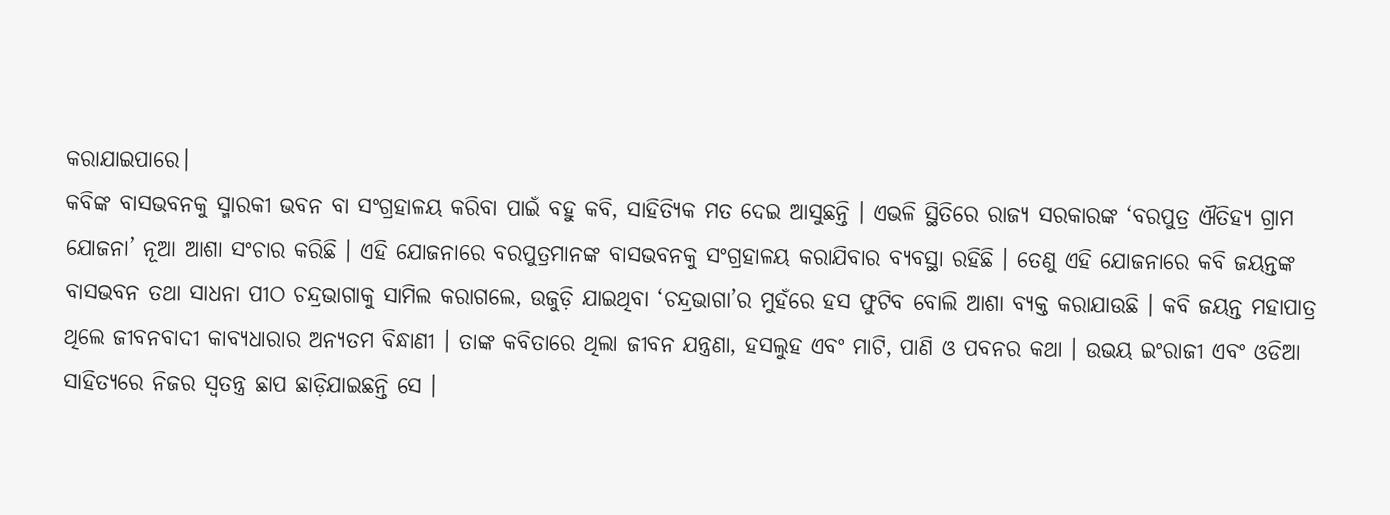କରାଯାଇପାରେ।
କବିଙ୍କ ବାସଭବନକୁ ସ୍ମାରକୀ ଭବନ ବା ସଂଗ୍ରହାଳୟ କରିବା ପାଇଁ ବହୁ କବି, ସାହିତ୍ୟିକ ମତ ଦେଇ ଆସୁଛନ୍ତି । ଏଭଳି ସ୍ଥିତିରେ ରାଜ୍ୟ ସରକାରଙ୍କ ‘ବରପୁତ୍ର ଐତିହ୍ୟ ଗ୍ରାମ ଯୋଜନା’ ନୂଆ ଆଶା ସଂଚାର କରିଛି । ଏହି ଯୋଜନାରେ ବରପୁତ୍ରମାନଙ୍କ ବାସଭବନକୁ ସଂଗ୍ରହାଳୟ କରାଯିବାର ବ୍ୟବସ୍ଥା ରହିଛି । ତେଣୁ ଏହି ଯୋଜନାରେ କବି ଜୟନ୍ତଙ୍କ ବାସଭବନ ତଥା ସାଧନା ପୀଠ ଚନ୍ଦ୍ରଭାଗାକୁ ସାମିଲ କରାଗଲେ, ଉଜୁଡ଼ି ଯାଇଥିବା ‘ଚନ୍ଦ୍ରଭାଗା’ର ମୁହଁରେ ହସ ଫୁଟିବ ବୋଲି ଆଶା ବ୍ୟକ୍ତ କରାଯାଉଛି । କବି ଜୟନ୍ତ ମହାପାତ୍ର ଥିଲେ ଜୀବନବାଦୀ କାବ୍ୟଧାରାର ଅନ୍ୟତମ ବିନ୍ଧାଣୀ । ତାଙ୍କ କବିତାରେ ଥିଲା ଜୀବନ ଯନ୍ତ୍ରଣା, ହସଲୁହ ଏବଂ ମାଟି, ପାଣି ଓ ପବନର କଥା । ଉଭୟ ଇଂରାଜୀ ଏବଂ ଓଡିଆ ସାହିତ୍ୟରେ ନିଜର ସ୍ୱତନ୍ତ୍ର ଛାପ ଛାଡ଼ିଯାଇଛନ୍ତି ସେ ।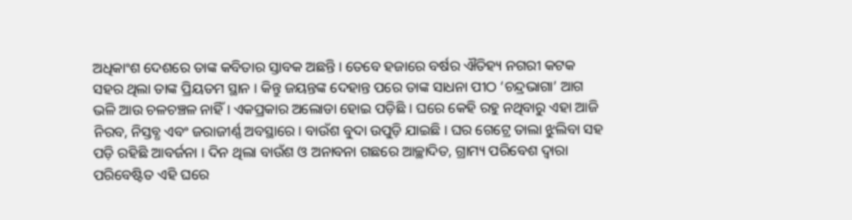ଅଧିକାଂଶ ଦେଶରେ ତାଙ୍କ କବିତାର ସ୍ତାବକ ଅଛନ୍ତି । ତେବେ ହଜାରେ ବର୍ଷର ଐତିହ୍ୟ ନଗରୀ କଟକ ସହର ଥିଲା ତାଙ୍କ ପ୍ରିୟତମ ସ୍ଥାନ । କିନ୍ତୁ ଜୟନ୍ତଙ୍କ ଦେହାନ୍ତ ପରେ ତାଙ୍କ ସାଧନା ପୀଠ ‘ଚନ୍ଦ୍ରଭାଗା’ ଆଗ ଭଳି ଆଉ ଚଳଚଞ୍ଚଳ ନାହିଁ । ଏକପ୍ରକାର ଅଲୋଡା ହୋଇ ପଡ଼ିଛି । ଘରେ କେହି ରହୁ ନଥିବାରୁ ଏହା ଆଜି ନିରବ, ନିସ୍ତବ୍ଧ ଏବଂ ଜରାଜୀର୍ଣ୍ଣ ଅବସ୍ଥାରେ । ବାଉଁଶ ବୁଦା ଉପୁଡ଼ି ଯାଇଛି । ଘର ଗେଟ୍ରେ ତାଲା ଝୁଲିବା ସହ ପଡ଼ି ରହିଛି ଆବର୍ଜନା । ଦିନ ଥିଲା ବାଉଁଶ ଓ ଅନାବନା ଗଛରେ ଆଚ୍ଛାଦିତ, ଗ୍ରାମ୍ୟ ପରିବେଶ ଦ୍ୱାରା ପରିବେଷ୍ଟିତ ଏହି ଘରେ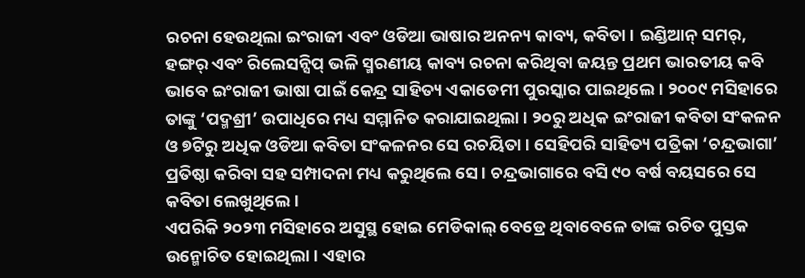ରଚନା ହେଉଥିଲା ଇଂରାଜୀ ଏବଂ ଓଡିଆ ଭାଷାର ଅନନ୍ୟ କାବ୍ୟ, କବିତା । ଇଣ୍ଡିଆନ୍ ସମର୍, ହଙ୍ଗର୍ ଏବଂ ରିଲେସନ୍ସିପ୍ ଭଳି ସ୍ମରଣୀୟ କାବ୍ୟ ରଚନା କରିଥିବା ଜୟନ୍ତ ପ୍ରଥମ ଭାରତୀୟ କବି ଭାବେ ଇଂରାଜୀ ଭାଷା ପାଇଁ କେନ୍ଦ୍ର ସାହିତ୍ୟ ଏକାଡେମୀ ପୁରସ୍କାର ପାଇଥିଲେ । ୨୦୦୯ ମସିହାରେ ତାଙ୍କୁ ‘ପଦ୍ମଶ୍ରୀ’ ଉପାଧିରେ ମଧ୍ୟ ସମ୍ମାନିତ କରାଯାଇଥିଲା । ୨୦ରୁ ଅଧିକ ଇଂରାଜୀ କବିତା ସଂକଳନ ଓ ୭ଟିରୁ ଅଧିକ ଓଡିଆ କବିତା ସଂକଳନର ସେ ରଚୟିତା । ସେହିପରି ସାହିତ୍ୟ ପତ୍ରିକା ‘ଚନ୍ଦ୍ରଭାଗା’ ପ୍ରତିଷ୍ଠା କରିବା ସହ ସମ୍ପାଦନା ମଧ୍ୟ କରୁଥିଲେ ସେ । ଚନ୍ଦ୍ରଭାଗାରେ ବସି ୯୦ ବର୍ଷ ବୟସରେ ସେ କବିତା ଲେଖୁଥିଲେ ।
ଏପରିକି ୨୦୨୩ ମସିହାରେ ଅସୁସ୍ଥ ହୋଇ ମେଡିକାଲ୍ ବେଡ୍ରେ ଥିବାବେଳେ ତାଙ୍କ ରଚିତ ପୁସ୍ତକ ଉନ୍ମୋଚିତ ହୋଇଥିଲା । ଏହାର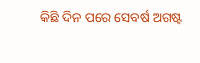କିଛି ଦିନ ପରେ ସେବର୍ଷ ଅଗଷ୍ଟ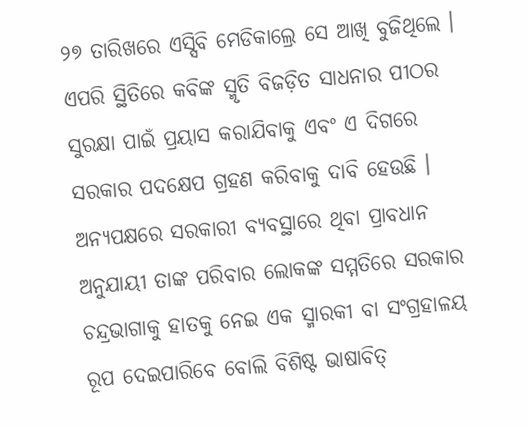୨୭ ତାରିଖରେ ଏସ୍ସିବି ମେଡିକାଲ୍ରେ ସେ ଆଖି ବୁଜିଥିଲେ । ଏପରି ସ୍ଥିତିରେ କବିଙ୍କ ସ୍ମୃତି ବିଜଡ଼ିତ ସାଧନାର ପୀଠର ସୁରକ୍ଷା ପାଇଁ ପ୍ରୟାସ କରାଯିବାକୁ ଏବଂ ଏ ଦିଗରେ ସରକାର ପଦକ୍ଷେପ ଗ୍ରହଣ କରିବାକୁ ଦାବି ହେଉଛି । ଅନ୍ୟପକ୍ଷରେ ସରକାରୀ ବ୍ୟବସ୍ଥାରେ ଥିବା ପ୍ରାବଧାନ ଅନୁଯାୟୀ ତାଙ୍କ ପରିବାର ଲୋକଙ୍କ ସମ୍ମତିରେ ସରକାର ଚନ୍ଦ୍ରଭାଗାକୁ ହାତକୁ ନେଇ ଏକ ସ୍ମାରକୀ ବା ସଂଗ୍ରହାଳୟ ରୂପ ଦେଇପାରିବେ ବୋଲି ବିଶିଷ୍ଟ ଭାଷାବିତ୍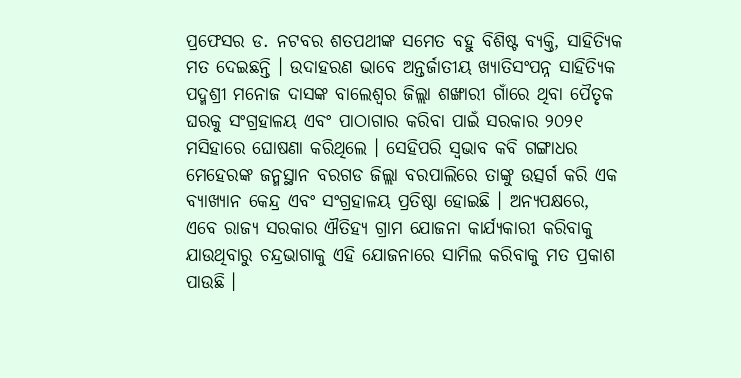ପ୍ରଫେସର ଡ. ନଟବର ଶତପଥୀଙ୍କ ସମେତ ବହୁ ବିଶିଷ୍ଟ ବ୍ୟକ୍ତି, ସାହିତ୍ୟିକ ମତ ଦେଇଛନ୍ତି । ଉଦାହରଣ ଭାବେ ଅନ୍ତର୍ଜାତୀୟ ଖ୍ୟାତିସଂପନ୍ନ ସାହିତ୍ୟିକ ପଦ୍ମଶ୍ରୀ ମନୋଜ ଦାସଙ୍କ ବାଲେଶ୍ୱର ଜିଲ୍ଲା ଶଙ୍ଖାରୀ ଗାଁରେ ଥିବା ପୈତୃକ ଘରକୁ ସଂଗ୍ରହାଳୟ ଏବଂ ପାଠାଗାର କରିବା ପାଇଁ ସରକାର ୨୦୨୧ ମସିହାରେ ଘୋଷଣା କରିଥିଲେ । ସେହିପରି ସ୍ୱଭାବ କବି ଗଙ୍ଗାଧର ମେହେରଙ୍କ ଜନ୍ମସ୍ଥାନ ବରଗଡ ଜିଲ୍ଲା ବରପାଲିରେ ତାଙ୍କୁ ଉତ୍ସର୍ଗ କରି ଏକ ବ୍ୟାଖ୍ୟାନ କେନ୍ଦ୍ର ଏବଂ ସଂଗ୍ରହାଳୟ ପ୍ରତିଷ୍ଠା ହୋଇଛି । ଅନ୍ୟପକ୍ଷରେ, ଏବେ ରାଜ୍ୟ ସରକାର ଐତିହ୍ୟ ଗ୍ରାମ ଯୋଜନା କାର୍ଯ୍ୟକାରୀ କରିବାକୁ ଯାଉଥିବାରୁ ଚନ୍ଦ୍ରଭାଗାକୁ ଏହି ଯୋଜନାରେ ସାମିଲ କରିବାକୁ ମତ ପ୍ରକାଶ ପାଉଛି ।